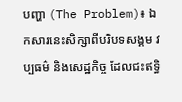បញ្ហា (The Problem)៖ ឯកសារនេះសិក្សាពីបរិបទសង្គម វប្បធម៌ និងសេដ្ឋកិច្ច ដែលជះឥទ្ធិ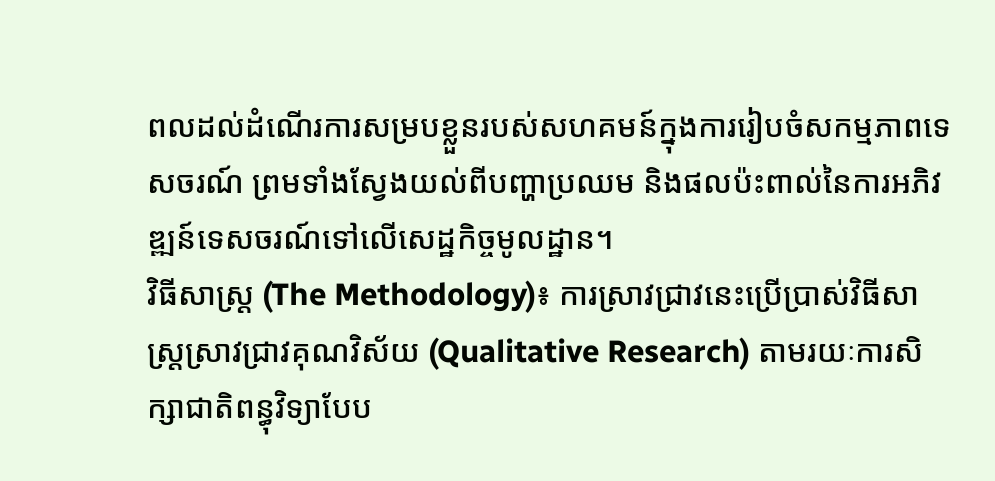ពលដល់ដំណើរការសម្របខ្លួនរបស់សហគមន៍ក្នុងការរៀបចំសកម្មភាពទេសចរណ៍ ព្រមទាំងស្វែងយល់ពីបញ្ហាប្រឈម និងផលប៉ះពាល់នៃការអភិវឌ្ឍន៍ទេសចរណ៍ទៅលើសេដ្ឋកិច្ចមូលដ្ឋាន។
វិធីសាស្ត្រ (The Methodology)៖ ការស្រាវជ្រាវនេះប្រើប្រាស់វិធីសាស្រ្តស្រាវជ្រាវគុណវិស័យ (Qualitative Research) តាមរយៈការសិក្សាជាតិពន្ធុវិទ្យាបែប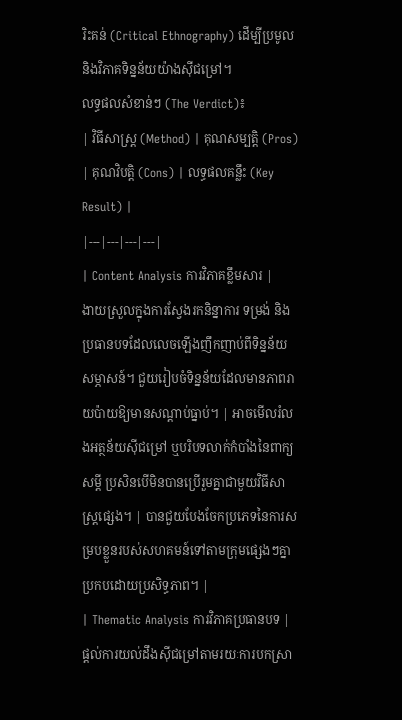រិះគន់ (Critical Ethnography) ដើម្បីប្រមូល និងវិភាគទិន្នន័យយ៉ាងស៊ីជម្រៅ។
លទ្ធផលសំខាន់ៗ (The Verdict)៖
| វិធីសាស្ត្រ (Method) | គុណសម្បត្តិ (Pros) | គុណវិបត្តិ (Cons) | លទ្ធផលគន្លឹះ (Key Result) |
|---|---|---|---|
| Content Analysis ការវិភាគខ្លឹមសារ |
ងាយស្រួលក្នុងការស្វែងរកនិន្នាការ ទម្រង់ និងប្រធានបទដែលលេចឡើងញឹកញាប់ពីទិន្នន័យសម្ភាសន៍។ ជួយរៀបចំទិន្នន័យដែលមានភាពរាយប៉ាយឱ្យមានសណ្តាប់ធ្នាប់។ | អាចមើលរំលងអត្ថន័យស៊ីជម្រៅ ឬបរិបទលាក់កំបាំងនៃពាក្យសម្តី ប្រសិនបើមិនបានប្រើរួមគ្នាជាមួយវិធីសាស្ត្រផ្សេង។ | បានជួយបែងចែកប្រភេទនៃការសម្របខ្លួនរបស់សហគមន៍ទៅតាមក្រុមផ្សេងៗគ្នាប្រកបដោយប្រសិទ្ធភាព។ |
| Thematic Analysis ការវិភាគប្រធានបទ |
ផ្តល់ការយល់ដឹងស៊ីជម្រៅតាមរយៈការបកស្រា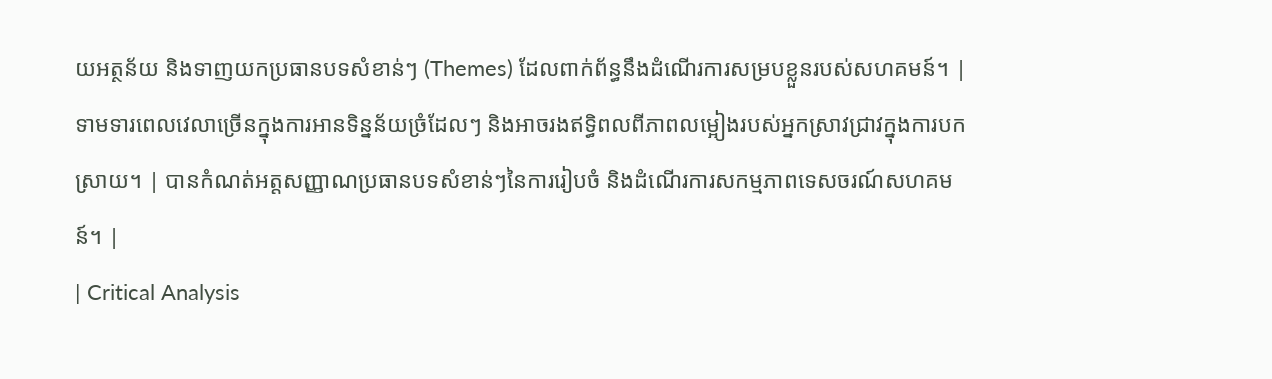យអត្ថន័យ និងទាញយកប្រធានបទសំខាន់ៗ (Themes) ដែលពាក់ព័ន្ធនឹងដំណើរការសម្របខ្លួនរបស់សហគមន៍។ | ទាមទារពេលវេលាច្រើនក្នុងការអានទិន្នន័យច្រំដែលៗ និងអាចរងឥទ្ធិពលពីភាពលម្អៀងរបស់អ្នកស្រាវជ្រាវក្នុងការបកស្រាយ។ | បានកំណត់អត្តសញ្ញាណប្រធានបទសំខាន់ៗនៃការរៀបចំ និងដំណើរការសកម្មភាពទេសចរណ៍សហគមន៍។ |
| Critical Analysis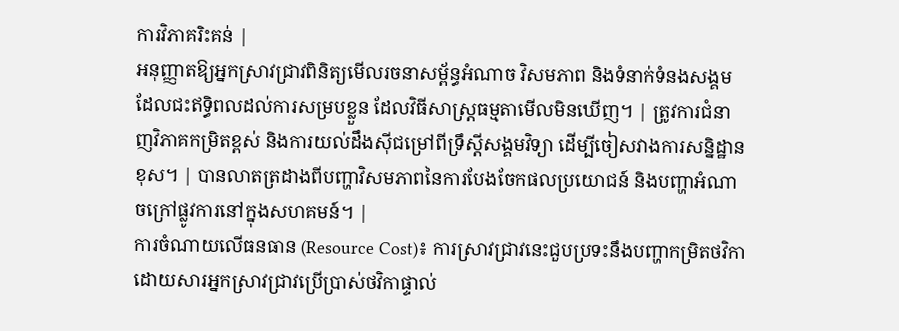ការវិភាគរិះគន់ |
អនុញ្ញាតឱ្យអ្នកស្រាវជ្រាវពិនិត្យមើលរចនាសម្ព័ន្ធអំណាច វិសមភាព និងទំនាក់ទំនងសង្គមដែលជះឥទ្ធិពលដល់ការសម្របខ្លួន ដែលវិធីសាស្ត្រធម្មតាមើលមិនឃើញ។ | ត្រូវការជំនាញវិភាគកម្រិតខ្ពស់ និងការយល់ដឹងស៊ីជម្រៅពីទ្រឹស្តីសង្គមវិទ្យា ដើម្បីចៀសវាងការសន្និដ្ឋានខុស។ | បានលាតត្រដាងពីបញ្ហាវិសមភាពនៃការបែងចែកផលប្រយោជន៍ និងបញ្ហាអំណាចក្រៅផ្លូវការនៅក្នុងសហគមន៍។ |
ការចំណាយលើធនធាន (Resource Cost)៖ ការស្រាវជ្រាវនេះជួបប្រទះនឹងបញ្ហាកម្រិតថវិកា ដោយសារអ្នកស្រាវជ្រាវប្រើប្រាស់ថវិកាផ្ទាល់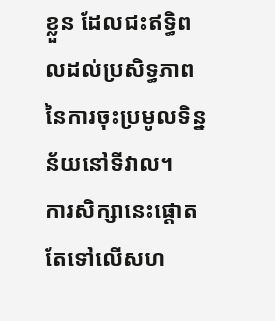ខ្លួន ដែលជះឥទ្ធិពលដល់ប្រសិទ្ធភាពនៃការចុះប្រមូលទិន្នន័យនៅទីវាល។
ការសិក្សានេះផ្តោតតែទៅលើសហ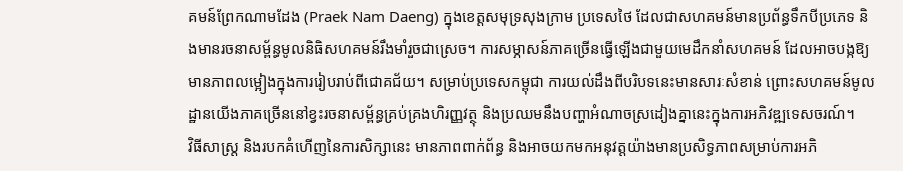គមន៍ព្រែកណាមដែង (Praek Nam Daeng) ក្នុងខេត្តសមុទ្រសុងក្រាម ប្រទេសថៃ ដែលជាសហគមន៍មានប្រព័ន្ធទឹកបីប្រភេទ និងមានរចនាសម្ព័ន្ធមូលនិធិសហគមន៍រឹងមាំរួចជាស្រេច។ ការសម្ភាសន៍ភាគច្រើនធ្វើឡើងជាមួយមេដឹកនាំសហគមន៍ ដែលអាចបង្កឱ្យមានភាពលម្អៀងក្នុងការរៀបរាប់ពីជោគជ័យ។ សម្រាប់ប្រទេសកម្ពុជា ការយល់ដឹងពីបរិបទនេះមានសារៈសំខាន់ ព្រោះសហគមន៍មូលដ្ឋានយើងភាគច្រើននៅខ្វះរចនាសម្ព័ន្ធគ្រប់គ្រងហិរញ្ញវត្ថុ និងប្រឈមនឹងបញ្ហាអំណាចស្រដៀងគ្នានេះក្នុងការអភិវឌ្ឍទេសចរណ៍។
វិធីសាស្ត្រ និងរបកគំហើញនៃការសិក្សានេះ មានភាពពាក់ព័ន្ធ និងអាចយកមកអនុវត្តយ៉ាងមានប្រសិទ្ធភាពសម្រាប់ការអភិ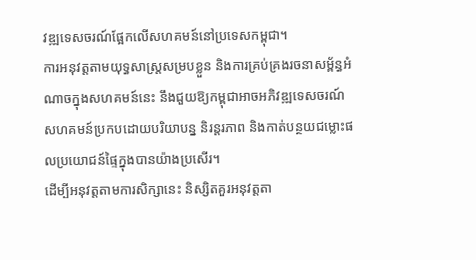វឌ្ឍទេសចរណ៍ផ្អែកលើសហគមន៍នៅប្រទេសកម្ពុជា។
ការអនុវត្តតាមយុទ្ធសាស្ត្រសម្របខ្លួន និងការគ្រប់គ្រងរចនាសម្ព័ន្ធអំណាចក្នុងសហគមន៍នេះ នឹងជួយឱ្យកម្ពុជាអាចអភិវឌ្ឍទេសចរណ៍សហគមន៍ប្រកបដោយបរិយាបន្ន និរន្តរភាព និងកាត់បន្ថយជម្លោះផលប្រយោជន៍ផ្ទៃក្នុងបានយ៉ាងប្រសើរ។
ដើម្បីអនុវត្តតាមការសិក្សានេះ និស្សិតគួរអនុវត្តតា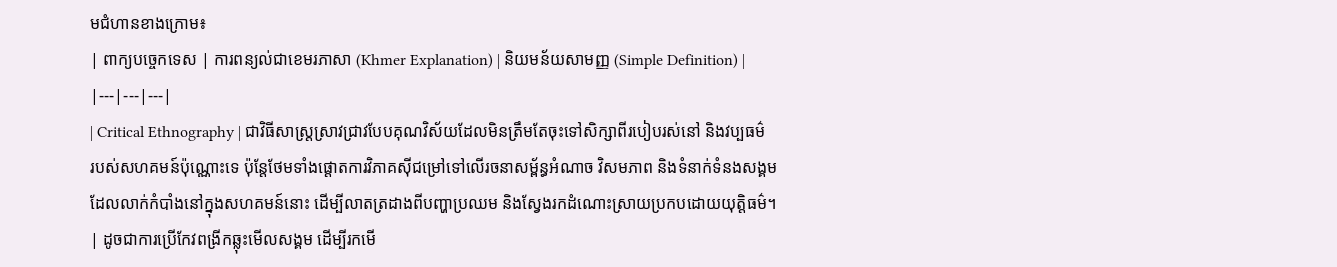មជំហានខាងក្រោម៖
| ពាក្យបច្ចេកទេស | ការពន្យល់ជាខេមរភាសា (Khmer Explanation) | និយមន័យសាមញ្ញ (Simple Definition) |
|---|---|---|
| Critical Ethnography | ជាវិធីសាស្ត្រស្រាវជ្រាវបែបគុណវិស័យដែលមិនត្រឹមតែចុះទៅសិក្សាពីរបៀបរស់នៅ និងវប្បធម៌របស់សហគមន៍ប៉ុណ្ណោះទេ ប៉ុន្តែថែមទាំងផ្តោតការវិភាគស៊ីជម្រៅទៅលើរចនាសម្ព័ន្ធអំណាច វិសមភាព និងទំនាក់ទំនងសង្គមដែលលាក់កំបាំងនៅក្នុងសហគមន៍នោះ ដើម្បីលាតត្រដាងពីបញ្ហាប្រឈម និងស្វែងរកដំណោះស្រាយប្រកបដោយយុត្តិធម៌។ | ដូចជាការប្រើកែវពង្រីកឆ្លុះមើលសង្គម ដើម្បីរកមើ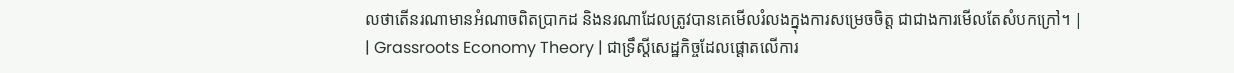លថាតើនរណាមានអំណាចពិតប្រាកដ និងនរណាដែលត្រូវបានគេមើលរំលងក្នុងការសម្រេចចិត្ត ជាជាងការមើលតែសំបកក្រៅ។ |
| Grassroots Economy Theory | ជាទ្រឹស្តីសេដ្ឋកិច្ចដែលផ្តោតលើការ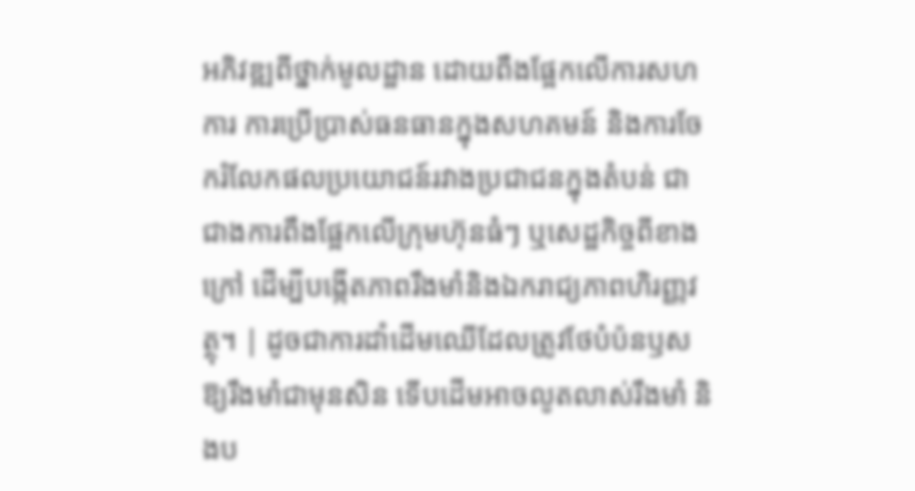អភិវឌ្ឍពីថ្នាក់មូលដ្ឋាន ដោយពឹងផ្អែកលើការសហការ ការប្រើប្រាស់ធនធានក្នុងសហគមន៍ និងការចែករំលែកផលប្រយោជន៍រវាងប្រជាជនក្នុងតំបន់ ជាជាងការពឹងផ្អែកលើក្រុមហ៊ុនធំៗ ឬសេដ្ឋកិច្ចពីខាងក្រៅ ដើម្បីបង្កើតភាពរឹងមាំនិងឯករាជ្យភាពហិរញ្ញវត្ថុ។ | ដូចជាការដាំដើមឈើដែលត្រូវថែបំប៉នឫសឱ្យរឹងមាំជាមុនសិន ទើបដើមអាចលូតលាស់រឹងមាំ និងប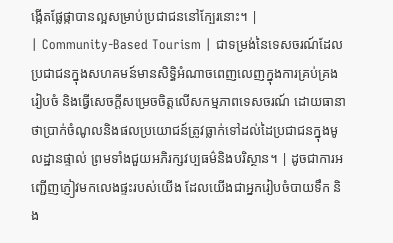ង្កើតផ្លែផ្កាបានល្អសម្រាប់ប្រជាជននៅក្បែរនោះ។ |
| Community-Based Tourism | ជាទម្រង់នៃទេសចរណ៍ដែលប្រជាជនក្នុងសហគមន៍មានសិទ្ធិអំណាចពេញលេញក្នុងការគ្រប់គ្រង រៀបចំ និងធ្វើសេចក្តីសម្រេចចិត្តលើសកម្មភាពទេសចរណ៍ ដោយធានាថាប្រាក់ចំណូលនិងផលប្រយោជន៍ត្រូវធ្លាក់ទៅដល់ដៃប្រជាជនក្នុងមូលដ្ឋានផ្ទាល់ ព្រមទាំងជួយអភិរក្សវប្បធម៌និងបរិស្ថាន។ | ដូចជាការអញ្ជើញភ្ញៀវមកលេងផ្ទះរបស់យើង ដែលយើងជាអ្នករៀបចំបាយទឹក និង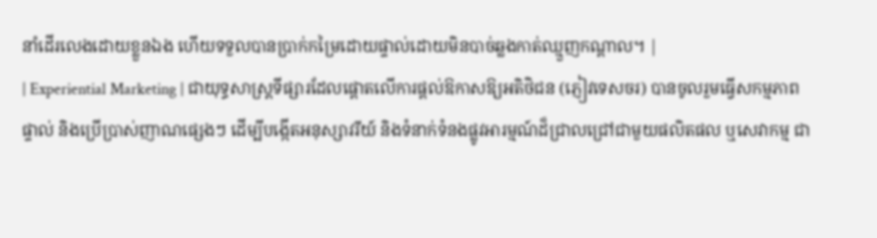នាំដើរលេងដោយខ្លួនឯង ហើយទទួលបានប្រាក់កម្រៃដោយផ្ទាល់ដោយមិនបាច់ឆ្លងកាត់ឈ្មួញកណ្តាល។ |
| Experiential Marketing | ជាយុទ្ធសាស្ត្រទីផ្សារដែលផ្តោតលើការផ្តល់ឱកាសឱ្យអតិថិជន (ភ្ញៀវទេសចរ) បានចូលរួមធ្វើសកម្មភាពផ្ទាល់ និងប្រើប្រាស់ញាណផ្សេងៗ ដើម្បីបង្កើតអនុស្សាវរីយ៍ និងទំនាក់ទំនងផ្លូវអារម្មណ៍ដ៏ជ្រាលជ្រៅជាមួយផលិតផល ឬសេវាកម្ម ជា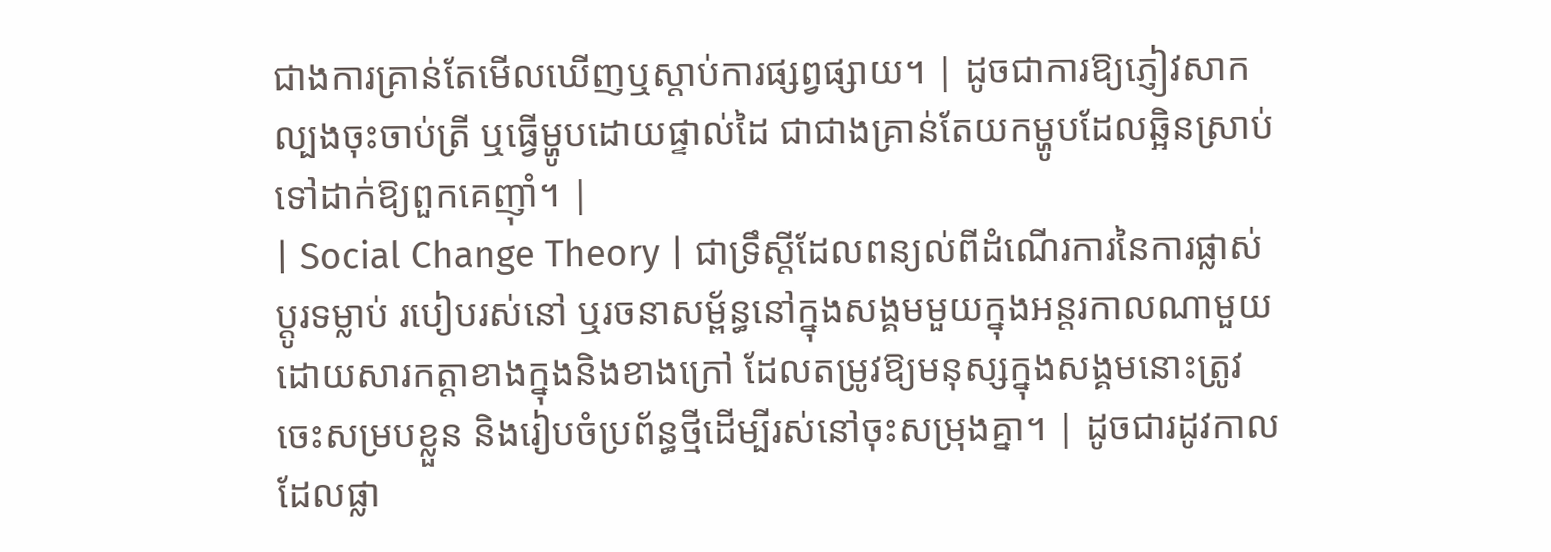ជាងការគ្រាន់តែមើលឃើញឬស្តាប់ការផ្សព្វផ្សាយ។ | ដូចជាការឱ្យភ្ញៀវសាកល្បងចុះចាប់ត្រី ឬធ្វើម្ហូបដោយផ្ទាល់ដៃ ជាជាងគ្រាន់តែយកម្ហូបដែលឆ្អិនស្រាប់ទៅដាក់ឱ្យពួកគេញ៉ាំ។ |
| Social Change Theory | ជាទ្រឹស្តីដែលពន្យល់ពីដំណើរការនៃការផ្លាស់ប្តូរទម្លាប់ របៀបរស់នៅ ឬរចនាសម្ព័ន្ធនៅក្នុងសង្គមមួយក្នុងអន្តរកាលណាមួយ ដោយសារកត្តាខាងក្នុងនិងខាងក្រៅ ដែលតម្រូវឱ្យមនុស្សក្នុងសង្គមនោះត្រូវចេះសម្របខ្លួន និងរៀបចំប្រព័ន្ធថ្មីដើម្បីរស់នៅចុះសម្រុងគ្នា។ | ដូចជារដូវកាលដែលផ្លា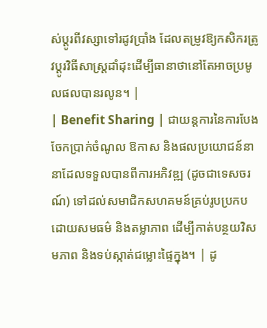ស់ប្តូរពីវស្សាទៅរដូវប្រាំង ដែលតម្រូវឱ្យកសិករត្រូវប្តូរវិធីសាស្ត្រដាំដុះដើម្បីធានាថានៅតែអាចប្រមូលផលបានរលូន។ |
| Benefit Sharing | ជាយន្តការនៃការបែងចែកប្រាក់ចំណូល ឱកាស និងផលប្រយោជន៍នានាដែលទទួលបានពីការអភិវឌ្ឍ (ដូចជាទេសចរណ៍) ទៅដល់សមាជិកសហគមន៍គ្រប់រូបប្រកបដោយសមធម៌ និងតម្លាភាព ដើម្បីកាត់បន្ថយវិសមភាព និងទប់ស្កាត់ជម្លោះផ្ទៃក្នុង។ | ដូ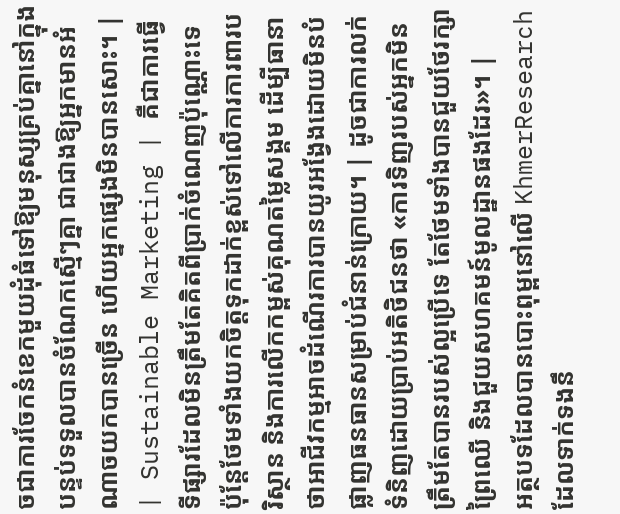ចជាការចែកនំខេកមួយដុំធំទៅឱ្យមនុស្សគ្រប់គ្នានៅក្នុងបន្ទប់ទទួលបានចំណែកស្មើៗគ្នា ជាជាងឱ្យអ្នកមានអំណាចយកបានច្រើន ហើយអ្នកផ្សេងមិនបានសោះ។ |
| Sustainable Marketing | គឺជាការធ្វើទីផ្សារដែលមិនត្រឹមតែគិតពីប្រាក់ចំណេញប៉ុណ្ណោះទេ ប៉ុន្តែថែមទាំងយកចិត្តទុកដាក់ខ្ពស់ទៅលើការការពារបរិស្ថាន និងការលើកកម្ពស់គុណតម្លៃសង្គម ដើម្បីធានាថាអាជីវកម្មអាចដំណើរការបានយូរអង្វែងដោយមិនបំផ្លាញធនធានសម្រាប់ជំនាន់ក្រោយ។ | ដូចជាការលក់ទំនិញដោយប្រាប់អតិថិជនថា «ការទិញរបស់អ្នកមិនត្រឹមតែបានរបស់ល្អប្រើទេ តែថែមទាំងបានជួយថែរក្សាព្រៃឈើ និងជួយសហគមន៍មូលដ្ឋានផងដែរ»។ |
អត្ថបទដែលបានបោះពុម្ពនៅលើ KhmerResearch ដែលទាក់ទងនឹ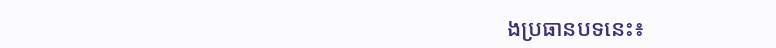ងប្រធានបទនេះ៖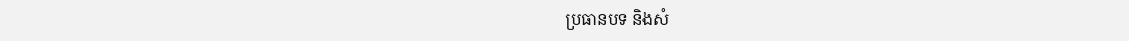ប្រធានបទ និងសំ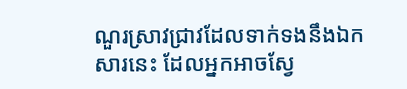ណួរស្រាវជ្រាវដែលទាក់ទងនឹងឯកសារនេះ ដែលអ្នកអាចស្វែ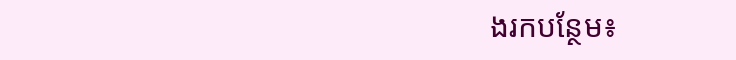ងរកបន្ថែម៖